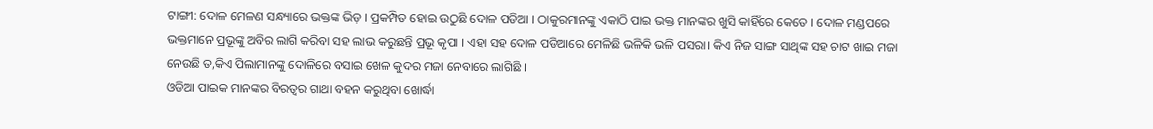ଟାଙ୍ଗୀ: ଦୋଳ ମେଳଣ ସନ୍ଧ୍ୟାରେ ଭକ୍ତଙ୍କ ଭିଡ଼ । ପ୍ରକମ୍ପିତ ହୋଇ ଉଠୁଛି ଦୋଳ ପଡିଆ । ଠାକୁରମାନଙ୍କୁ ଏକାଠି ପାଇ ଭକ୍ତ ମାନଙ୍କର ଖୁସି କାହିଁରେ କେତେ । ଦୋଳ ମଣ୍ଡପରେ ଭକ୍ତମାନେ ପ୍ରଭୂଙ୍କୁ ଅବିର ଲାଗି କରିବା ସହ ଲାଭ କରୁଛନ୍ତି ପ୍ରଭୂ କୃପା । ଏହା ସହ ଦୋଳ ପଡିଆରେ ମେଳିଛି ଭଳିକି ଭଳି ପସରା। କିଏ ନିଜ ସାଙ୍ଗ ସାଥିଙ୍କ ସହ ଚାଟ ଖାଇ ମଜା ନେଉଛି ତ,କିଏ ପିଲାମାନଙ୍କୁ ଦୋଳିରେ ବସାଇ ଖେଳ କୁଦର ମଜା ନେବାରେ ଲାଗିଛି ।
ଓଡିଆ ପାଇକ ମାନଙ୍କର ବିରତ୍ୱର ଗାଥା ବହନ କରୁଥିବା ଖୋର୍ଦ୍ଧା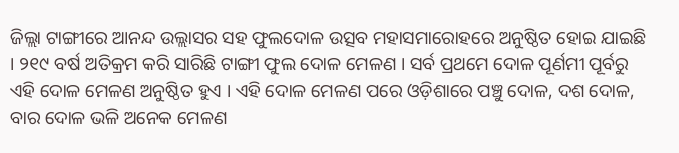ଜିଲ୍ଲା ଟାଙ୍ଗୀରେ ଆନନ୍ଦ ଉଲ୍ଲାସର ସହ ଫୁଲଦୋଳ ଉତ୍ସବ ମହାସମାରୋହରେ ଅନୁଷ୍ଠିତ ହୋଇ ଯାଇଛି । ୨୧୯ ବର୍ଷ ଅତିକ୍ରମ କରି ସାରିଛି ଟାଙ୍ଗୀ ଫୁଲ ଦୋଳ ମେଳଣ । ସର୍ବ ପ୍ରଥମେ ଦୋଳ ପୂର୍ଣମୀ ପୂର୍ବରୁ ଏହି ଦୋଳ ମେଳଣ ଅନୁଷ୍ଠିତ ହୁଏ । ଏହି ଦୋଳ ମେଳଣ ପରେ ଓଡ଼ିଶାରେ ପଞ୍ଚୁ ଦୋଳ, ଦଶ ଦୋଳ, ବାର ଦୋଳ ଭଳି ଅନେକ ମେଳଣ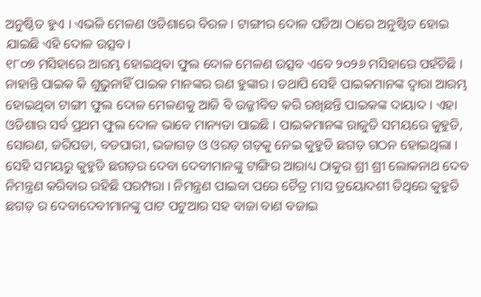ଅନୁଷ୍ଠିତ ହୁଏ । ଏଭଳି ମେଳଣ ଓଡିଶାରେ ବିରଳ । ଟାଙ୍ଗୀର ଦୋଳ ପଡିଆ ଠାରେ ଅନୁଷ୍ଠିତ ହୋଇ ଯାଇଛି ଏହି ଦୋଳ ଉତ୍ସବ।
୧୮୦୭ ମସିହାରେ ଆରମ୍ଭ ହୋଇଥିବା ଫୁଲ ଦୋଳ ମେଳଣ ଉତ୍ସବ ଏବେ ୨୦୨୬ ମସିହାରେ ପହଁଚିଛି । ନାହାନ୍ତି ପାଇକ କି ଶୁଭୁନାହିଁ ପାଇକ ମାନଙ୍କର ରଣ ହୁଙ୍କାର । ତଥାପି ସେହି ପାଇକମାନଙ୍କ ଦ୍ୱାରା ଆରମ୍ଭ ହୋଇଥିବା ଟାଙ୍ଗୀ ଫୁଲ ଦୋଳ ମେଳଣକୁ ଆଜି ବି ଉଜ୍ଜୀବିତ କରି ରଖିଛନ୍ତି ପାଇକଙ୍କ ଦାୟାଦ । ଏହା ଓଡିଶାର ସର୍ବ ପ୍ରଥମ ଫୁଲ ଦୋଳ ଭାବେ ମାନ୍ୟତା ପାଇଛି । ପାଇକମାନଙ୍କ ରାଜୁତି ସମୟରେ କୁହୁଡି, ସୋରଣ, ଜରିପଡା, ବଡପାରୀ, ଭଜାଗଡ଼ ଓ ଓରଡ଼ ଗଡ଼କୁ ନେଇ କୁହୁଡି ଛଗଡ଼ ଗଠନ ହୋଇଥିଲା । ସେହି ସମୟରୁ କୁହୁଡି ଛଗଡ଼ର ଦେବା ଦେବୀମାନଙ୍କୁ ଟାଙ୍ଗିର ଆରାଧ୍ୟ ଠାକୁର ଶ୍ରୀ ଶ୍ରୀ ଲୋକନାଥ ଦେବ ନିମନ୍ତ୍ରଣ କରିବାର ରହିଛି ପରମ୍ପରା । ନିମନ୍ତ୍ରଣ ପାଇବା ପରେ ଚୈତ୍ର ମାସ ତ୍ରୟୋଦଶୀ ତିଥିରେ କୁହୁଡି ଛଗଡ଼ ର ଦେବାଦେବୀମାନଙ୍କୁ ପାଟ ପଟୁଆର ସହ ବାଜା ବାଣ ବଜାଇ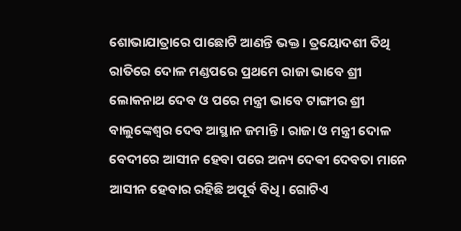ଶୋଭାଯାତ୍ରାରେ ପାଛୋଟି ଆଣନ୍ତି ଭକ୍ତ । ତ୍ରୟୋଦଶୀ ତିଥି ରାତିରେ ଦୋଳ ମଣ୍ଡପରେ ପ୍ରଥମେ ରାଜା ଭାବେ ଶ୍ରୀ ଲୋକନାଥ ଦେବ ଓ ପରେ ମନ୍ତ୍ରୀ ଭାବେ ଟାଙ୍ଗୀର ଶ୍ରୀ ବାଲୁଙ୍କେଶ୍ୱର ଦେବ ଆସ୍ଥାନ ଜମାନ୍ତି । ରାଜା ଓ ମନ୍ତ୍ରୀ ଦୋଳ ବେଦୀରେ ଆସୀନ ହେବା ପରେ ଅନ୍ୟ ଦେଵୀ ଦେବତା ମାନେ ଆସୀନ ହେବାର ରହିଛି ଅପୂର୍ବ ବିଧି। ଗୋଟିଏ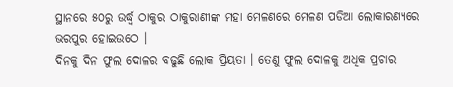ସ୍ଥାନରେ ୫୦ରୁ ଉର୍ଦ୍ଧ୍ବ ଠାକୁର ଠାକୁରାଣୀଙ୍କ ମହା ମେଳଣରେ ମେଳଣ ପଡିଆ ଲୋକାରଣ୍ୟରେ ଭରପୁର ହୋଇଉଠେ ।
ଦିନକୁ ଦିନ ଫୁଲ ଦୋଳର ବଢୁଛି ଲୋକ ପ୍ରିୟତା । ତେଣୁ ଫୁଲ ଦୋଳକୁ ଅଧିକ ପ୍ରଚାର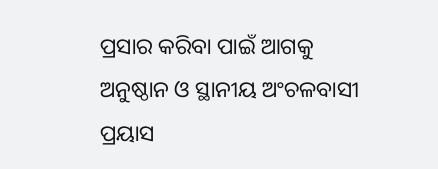ପ୍ରସାର କରିବା ପାଇଁ ଆଗକୁ ଅନୁଷ୍ଠାନ ଓ ସ୍ଥାନୀୟ ଅଂଚଳବାସୀ ପ୍ରୟାସ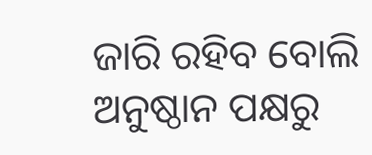ଜାରି ରହିବ ବୋଲି ଅନୁଷ୍ଠାନ ପକ୍ଷରୁ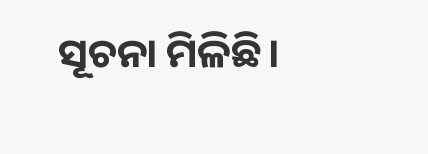ସୂଚନା ମିଳିଛି।